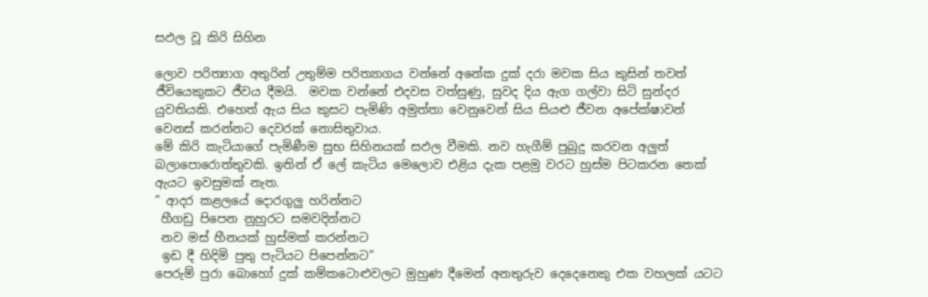සඵල වූ කිරි සිහින

ලොව පරිත්‍යාග අතුරින් උතුම්ම පරිත්‍යාගය වන්නේ අනේක දුක් දරා මවක සිය කුසින් තවත් ජීවියෙකුකට ජීවය දීමයි.  මවක වන්නේ එදවස වත්සුණු, සුවද දිය ඇග ගල්වා සිටි සුන්දර යුවතියකි. එහෙත් ඇය සිය කුසට පැමිණි අමුත්තා වෙනුවෙන් සිය සියළු ජීවන අපේක්ෂාවන් වෙනස් කරන්නට දෙවරක් නොසිතුවාය.
මේ කිරි කැටියාගේ පැමිණීම සුභ සිහිනයක් සඵල වීමකි. නව හැගීම් පුබුදු කරවන අලුත් බලාපොරොත්තුවකි. ඉතින් ඒ ලේ කැටිය මෙලොව එළිය දැක පළමු වරට හුස්ම පිටකරන තෙක් ඇයට ඉවසුමක් නැත.
” ආදර කළලයේ දොරගුලු හරින්නට
 හීගඩු පිපෙන නුහුරට සමවදින්නට
 නව මස් හීනයක් හුස්මක් කරන්නට
 ඉඩ දී හිදිමි පුතු පැටියට පිපෙන්නට”
පෙරුම් පුරා බොහෝ දුක් කම්කටොළුවලට මුහුණ දීමෙන් අනතුරුව දෙදෙනෙකු එක වහලක් යටට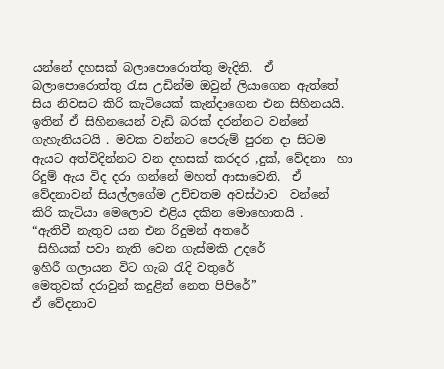යන්නේ දහසක් බලාපොරොත්තු මැදිනි.  ඒ බලාපොරොත්තු රැස උඩින්ම ඔවුන් ලියාගෙන ඇත්තේ සිය නිවසට කිරි කැටියෙක් කැන්දාගෙන එන සිහිනයයි. ඉතින් ඒ සිහිනයෙන් වැඩි බරක් දරන්නට වන්නේ ගැහැනියටයි . මවක වන්නට පෙරුම් පුරන දා සිටම ඇයට අත්විදින්නට වන දහසක් කරදර ,දුක්, වේදනා  හා රිදුම් ඇය විද දරා ගන්නේ මහත් ආසාවෙනි.  ඒ වේදනාවන් සියල්ලගේම උච්චතම අවස්ථාව  වන්නේ කිරි කැටියා මෙලොව එළිය දකින මොහොතයි .
“ඇතිවී නැතුව යන එන රිදුමන් අතරේ
 සිහියක් පවා නැති වෙන ගැස්මකි උදරේ
ඉහිරී ගලායන විට ගැබ රැදි වතුරේ
මෙතුවක් දරාවුන් කදුළින් නෙත පිපිරේ”
ඒ වේදනාව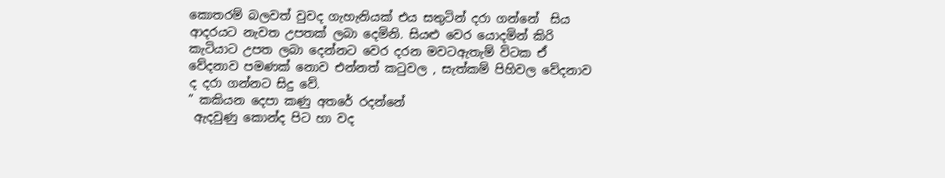කොතරම් බලවත් වුවද ගැහැනියක් එය සතුටින් දරා ගන්නේ  සිය ආදරයට නැවත උපතක් ලබා දෙමිනි. සියළු වෙර යොදමින් කිරි කැටියාට උපත ලබා දෙන්නට වෙර දරන මවටඇතැම් විටක ඒ වේදනාව පමණක් නොව එන්නත් කටුවල , සැත්කම් පිහිවල වේදනාව ද දරා ගන්නට සිදු වේ.
” කකියන දෙපා කණු අතරේ රදන්නේ
 ඇදවුණු කොන්ද පිට හා වද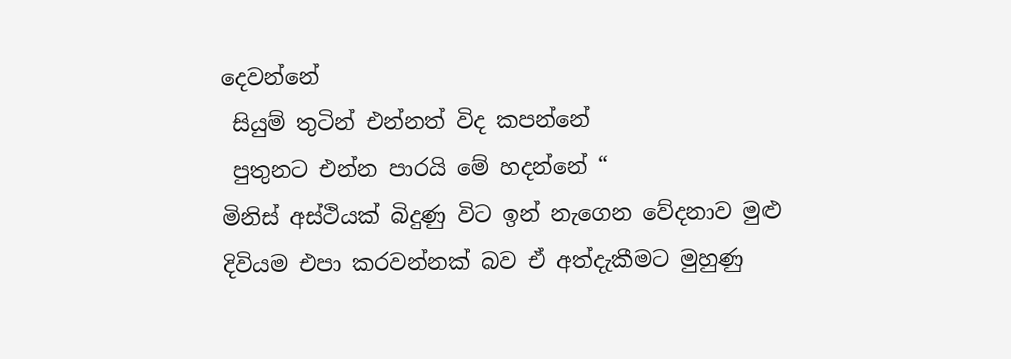දෙවන්නේ
 සියුම් තුටින් එන්නත් විද කපන්නේ
 පුතුනට එන්න පාරයි මේ හදන්නේ “
මිනිස් අස්ථියක් බිදුණු විට ඉන් නැගෙන වේදනාව මුළු දිවියම එපා කරවන්නක් බව ඒ අත්දැකීමට මුහුණු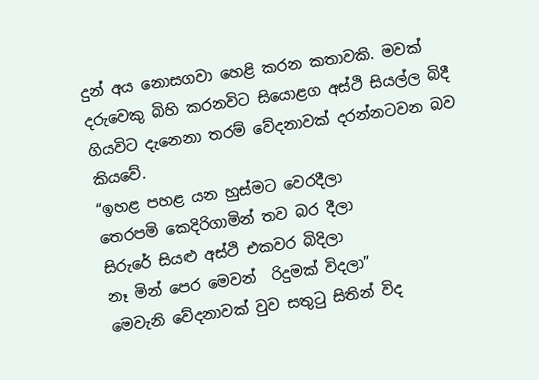දුන් අය නොසගවා හෙළි කරන කතාවකි. මවක් දරුවෙකු බිහි කරනවිට සියොළග අස්ථි සියල්ල බිදී ගියවිට දැනෙනා තරම් වේදනාවක් දරන්නටවන බව කියවේ.
“ඉහළ පහළ යන හුස්මට වෙරදීලා
තෙරපමි කෙදිරිගාමින් තව බර දීලා
සිරුරේ සියළු අස්ථි එකවර බිදිලා
නෑ මින් පෙර මෙවන්  රිදුමක් විදලා”
මෙවැනි වේදනාවක් වුව සතුටු සිතින් විද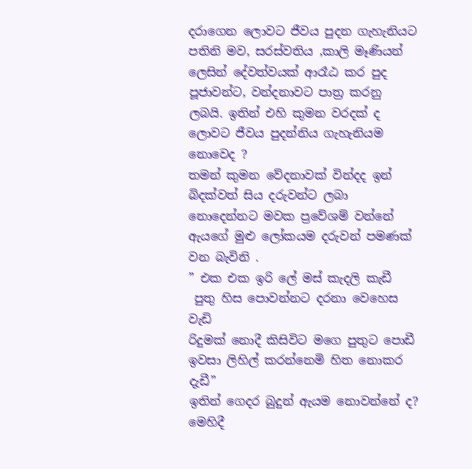දරාගෙන ලොවට ජීවය පුදන ගැහැනියට පතිනි මව, සරස්වතිය ,කාලි මෑණියන් ලෙසින් දේවත්වයක් ආරෑඨ කර පුද පූජාවන්ට, වන්දනාවට පාත්‍ර කරනු ලබයි. ඉතින් එහි කුමන වරදක් ද ලොවට ජීවය පුදන්නිය ගැහැනියම නොවෙද ?
තමන් කුමන වේදනාවක් වින්දද ඉන් බිදක්වත් සිය දරුවන්ට ලබා නොදෙන්නට මවක ප්‍රවේශම් වන්නේ ඇයගේ මුළු ලෝකයම දරුවන් පමණක් වන බැවිනි .
” එක එක ඉරි ලේ මස් කැදලි කැඩී
 පුතු හිස පොවන්නට දරනා වෙහෙස වැඩි
රිදුමක් නොදී කිසිවිට මගෙ පුතුට පොඩී
ඉවසා ලිහිල් කරන්නෙමි හිත නොකර දැඩී”
ඉතින් ගෙදර බුදුන් ඇයම නොවන්නේ ද?
මෙහිදී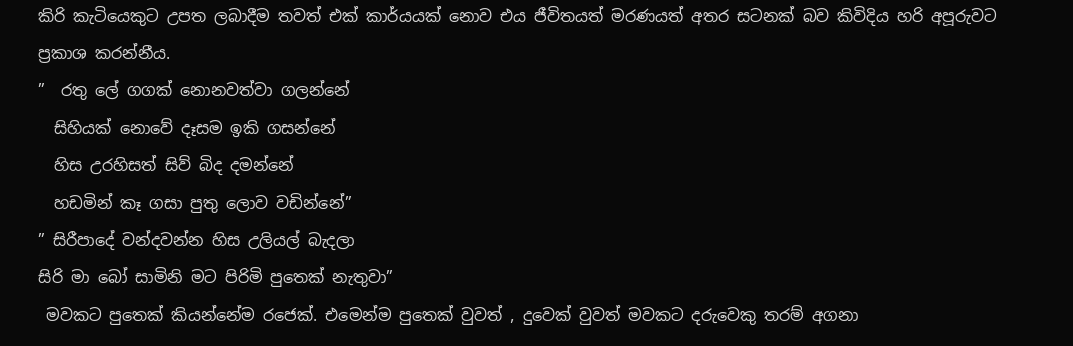කිරි කැටියෙකුට උපත ලබාදීම තවත් එක් කාර්යයක් නොව එය ජීවිතයත් මරණයත් අතර සටනක් බව කිවිදිය හරි අපූරුවට ප්‍රකාශ කරන්නීය.
”  රතු ලේ ගගක් නොනවත්වා ගලන්නේ
  සිහියක් නොවේ දෑසම ඉකි ගසන්නේ
  හිස උරහිසත් සිව් බිද දමන්නේ
  හඩමින් කෑ ගසා පුතු ලොව වඩින්නේ”
” සිරීපාදේ වන්දවන්න හිස උලියල් බැදලා
සිරි මා බෝ සාමිනි මට පිරිමි පුතෙක් නැතුවා”
 මවකට පුතෙක් කියන්නේම රජෙක්. එමෙන්ම පුතෙක් වුවත් , දුවෙක් වුවත් මවකට දරුවෙකු තරම් අගනා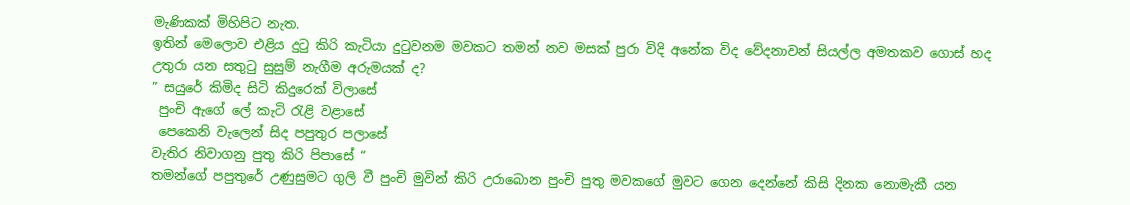මැණිකක් මිහිපිට නැත.
ඉතින් මෙලොව එළිය දුටු කිරි කැටියා දුටුවනම මවකට තමන් නව මසක් පුරා විදි අනේක විද වේදනාවන් සියල්ල අමතකව ගොස් හද උතුරා යන සතුටු සුසුම් නැගීම අරුමයක් ද?
” සයුරේ කිමිද සිටි කිදුරෙක් විලාසේ
 පුංචි ඇගේ ලේ කැටි රැළි වළාසේ
 පෙකෙනි වැලෙන් සිද පපුතුර පලාසේ
වැතිර නිවාගනු පුතු කිරි පිපාසේ “
තමන්ගේ පපුතුරේ උණුසුමට ගුලි වී පුංචි මුවින් කිරි උරාබොන පුංචි පුතු මවකගේ මුවට ගෙන දෙන්නේ කිසි දිනක නොමැකී යන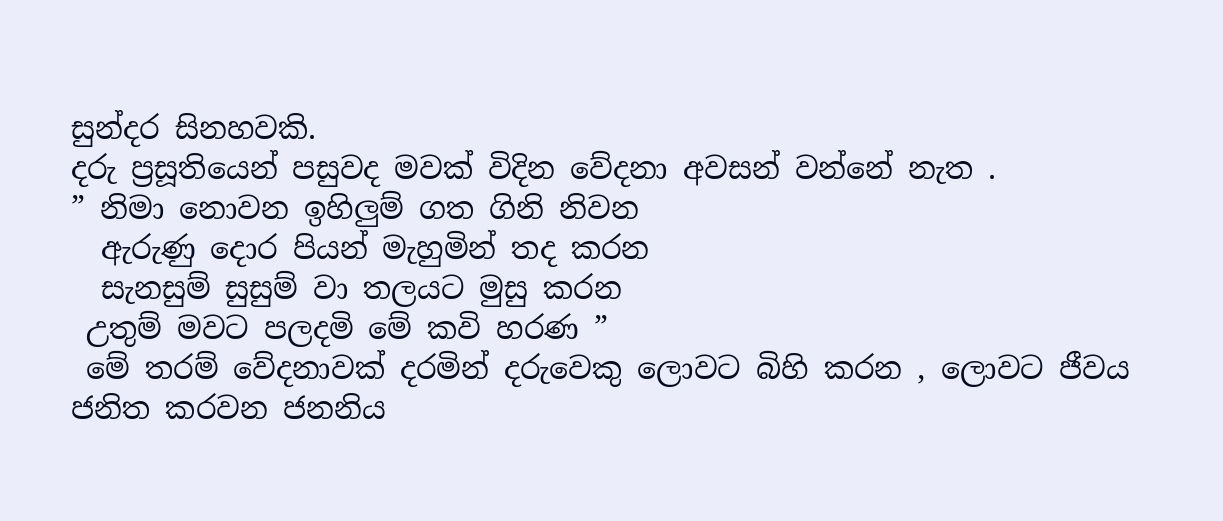සුන්දර සිනහවකි.
දරු ප්‍රසූතියෙන් පසුවද මවක් විදින වේදනා අවසන් වන්නේ නැත .
” නිමා නොවන ඉහිලුම් ගත ගිනි නිවන
  ඇරුණු දොර පියන් මැහුමින් තද කරන
  සැනසුම් සුසුම් වා තලයට මුසු කරන
 උතුම් මවට පලදමි මේ කවි හරණ ”
 මේ තරම් වේදනාවක් දරමින් දරුවෙකු ලොවට බිහි කරන , ලොවට ජීවය ජනිත කරවන ජනනිය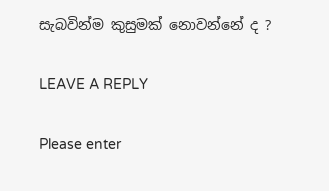සැබවින්ම කුසුමක් නොවන්නේ ද ?

LEAVE A REPLY

Please enter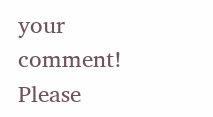your comment!
Please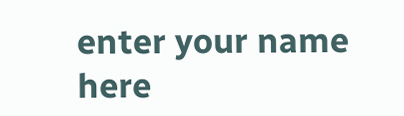enter your name here